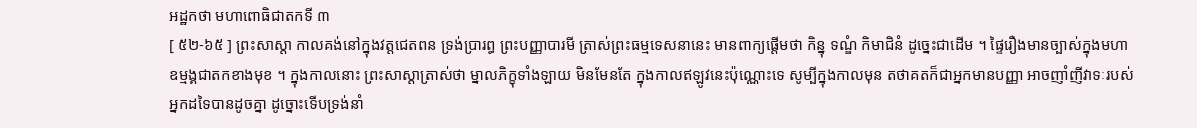អដ្ឋកថា មហាពោធិជាតកទី ៣
[ ៥២-៦៥ ] ព្រះសាស្តា កាលគង់នៅក្នុងវត្តជេតពន ទ្រង់ប្រារព្ធ ព្រះបញ្ញាបារមី ត្រាស់ព្រះធម្មទេសនានេះ មានពាក្យផ្តើមថា កិន្នុ ទណ្ឌំ កិមាជិនំ ដូច្នេះជាដើម ។ ផ្ទៃរឿងមានច្បាស់ក្នុងមហាឧម្មង្គជាតកខាងមុខ ។ ក្នុងកាលនោះ ព្រះសាស្តាត្រាស់ថា ម្នាលភិក្ខុទាំងឡាយ មិនមែនតែ ក្នុងកាលឥឡូវនេះប៉ុណ្ណោះទេ សូម្បីក្នុងកាលមុន តថាគតក៏ជាអ្នកមានបញ្ញា អាចញាំញីវាទៈរបស់អ្នកដទៃបានដូចគ្នា ដូច្នោះទើបទ្រង់នាំ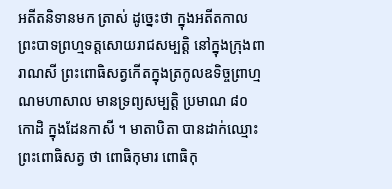អតីតនិទានមក ត្រាស់ ដូច្នេះថា ក្នុងអតីតកាល ព្រះបាទព្រហ្មទត្តសោយរាជសម្បត្តិ នៅក្នុងក្រុងពារាណសី ព្រះពោធិសត្វកើតក្នុងត្រកូលឧទិច្ចព្រាហ្មណមហាសាល មានទ្រព្យសម្បត្តិ ប្រមាណ ៨០ កោដិ ក្នុងដែនកាសី ។ មាតាបិតា បានដាក់ឈ្មោះព្រះពោធិសត្វ ថា ពោធិកុមារ ពោធិកុ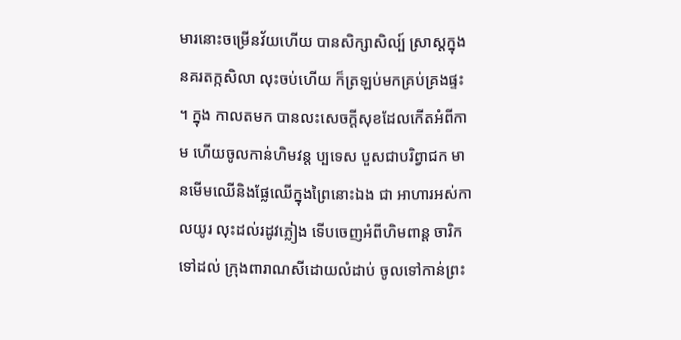មារនោះចម្រើនវ័យហើយ បានសិក្សាសិល្ប៍ ស្រាស្តក្នុងនគរតក្កសិលា លុះចប់ហើយ ក៏ត្រឡប់មកគ្រប់គ្រងផ្ទះ ។ ក្នុង កាលតមក បានលះសេចក្តីសុខដែលកើតអំពីកាម ហើយចូលកាន់ហិមវន្ត ប្បទេស បួសជាបរិព្វាជក មានមើមឈើនិងផ្លែឈើក្នុងព្រៃនោះឯង ជា អាហារអស់កាលយូរ លុះដល់រដូវភ្លៀង ទើបចេញអំពីហិមពាន្ត ចារិកទៅដល់ ក្រុងពារាណសីដោយលំដាប់ ចូលទៅកាន់ព្រះ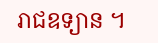រាជឧទ្យាន ។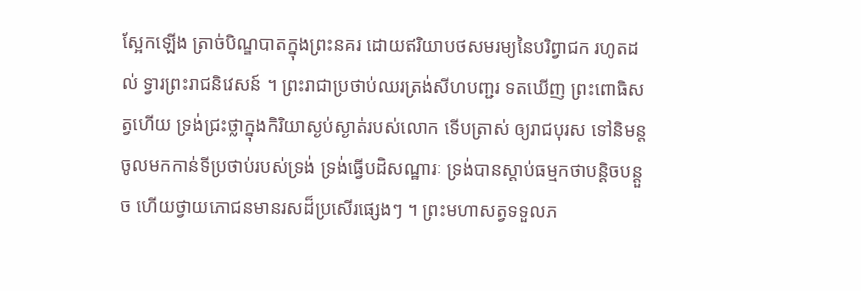ស្អែកឡើង ត្រាច់បិណ្ឌបាតក្នុងព្រះនគរ ដោយឥរិយាបថសមរម្យនៃបរិព្វាជក រហូតដល់ ទ្វារព្រះរាជនិវេសន៍ ។ ព្រះរាជាប្រថាប់ឈរត្រង់សីហបញ្ជរ ទតឃើញ ព្រះពោធិសត្វហើយ ទ្រង់ជ្រះថ្លាក្នុងកិរិយាស្ងប់ស្ងាត់របស់លោក ទើបត្រាស់ ឲ្យរាជបុរស ទៅនិមន្តចូលមកកាន់ទីប្រថាប់របស់ទ្រង់ ទ្រង់ធ្វើបដិសណ្ឋារៈ ទ្រង់បានស្តាប់ធម្មកថាបន្តិចបន្តួច ហើយថ្វាយភោជនមានរសដ៏ប្រសើរផ្សេងៗ ។ ព្រះមហាសត្វទទួលភ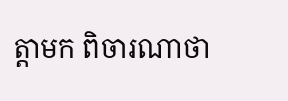ត្តាមក ពិចារណាថា